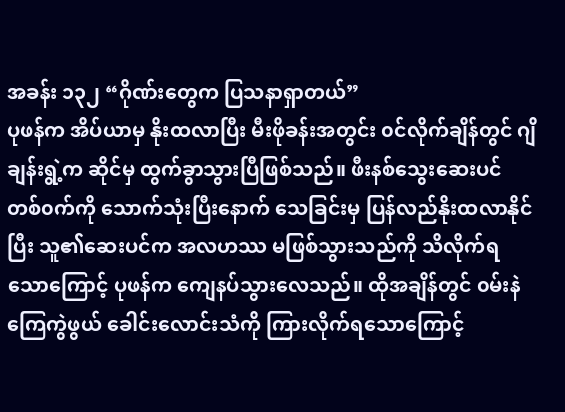အခန်း ၁၃၂ “ဂိုဏ်းတွေက ပြသနာရှာတယ်”
ပုဖန်က အိပ်ယာမှ နိုးထလာပြီး မီးဖိုခန်းအတွင်း ၀င်လိုက်ချိန်တွင် ဂျိချန်းရွဲ့က ဆိုင်မှ ထွက်ခွာသွားပြီဖြစ်သည်။ ဖီးနစ်သွေးဆေးပင် တစ်၀က်ကို သောက်သုံးပြီးနောက် သေခြင်းမှ ပြန်လည်နိုးထလာနိုင်ပြီး သူ၏ဆေးပင်က အလဟဿ မဖြစ်သွားသည်ကို သိလိုက်ရသောကြောင့် ပုဖန်က ကျေနပ်သွားလေသည်။ ထိုအချိန်တွင် ၀မ်းနဲကြေကွဲဖွယ် ခေါင်းလောင်းသံကို ကြားလိုက်ရသောကြောင့်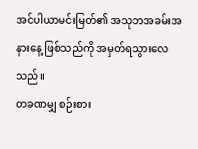အင်ပါယာမင်းမြတ်၏ အသုဘအခမ်းအနားနေ့ ဖြစ်သည်ကို အမှတ်ရသွားလေသည်။
တခဏမျှ စဉ်းစား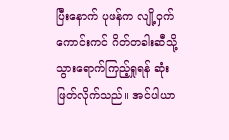ပြီးနောက် ပုဖန်က လျို့ဝှက်ကောင်းကင် ဂိတ်တခါးဆီသို့ သွားရောက်ကြည့်ရှုရန် ဆုံးဖြတ်လိုက်သည်။ အင်ပါယာ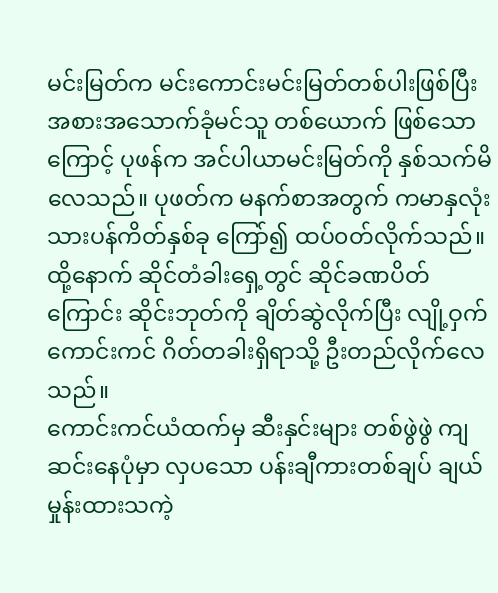မင်းမြတ်က မင်းကောင်းမင်းမြတ်တစ်ပါးဖြစ်ပြီး အစားအသောက်ခုံမင်သူ တစ်ယောက် ဖြစ်သောကြောင့် ပုဖန်က အင်ပါယာမင်းမြတ်ကို နှစ်သက်မိလေသည်။ ပုဖတ်က မနက်စာအတွက် ကမာနှလုံးသားပန်ကိတ်နှစ်ခု ကြော်၍ ထပ်၀တ်လိုက်သည်။ ထို့နောက် ဆိုင်တံခါးရှေ့တွင် ဆိုင်ခဏပိတ်ကြောင်း ဆိုင်းဘုတ်ကို ချိတ်ဆွဲလိုက်ပြီး လျို့ဝှက်ကောင်းကင် ဂိတ်တခါးရှိရာသို့ ဦးတည်လိုက်လေသည်။
ကောင်းကင်ယံထက်မှ ဆီးနှင်းများ တစ်ဖွဲဖွဲ ကျဆင်းနေပုံမှာ လှပသော ပန်းချီကားတစ်ချပ် ချယ်မှုန်းထားသကဲ့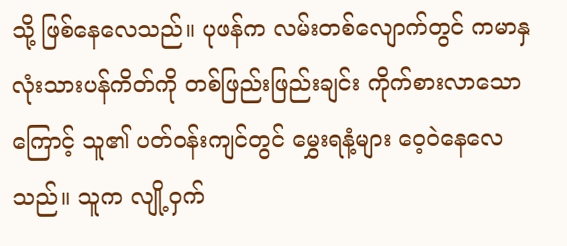သို့ ဖြစ်နေလေသည်။ ပုဖန်က လမ်းတစ်လျောက်တွင် ကမာနှလုံးသားပန်ကိတ်ကို တစ်ဖြည်းဖြည်းချင်း ကိုက်စားလာသောကြောင့် သူ၏ ပတ်၀န်းကျင်တွင် မွှေးရနံ့များ ဝေ့၀ဲနေလေသည်။ သူက လျို့ဝှက်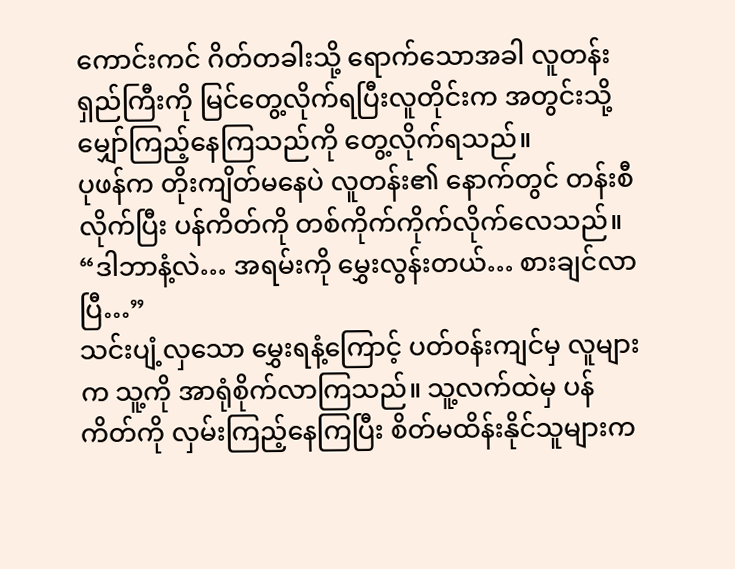ကောင်းကင် ဂိတ်တခါးသို့ ရောက်သောအခါ လူတန်းရှည်ကြီးကို မြင်တွေ့လိုက်ရပြီးလူတိုင်းက အတွင်းသို့ မျှော်ကြည့်နေကြသည်ကို တွေ့လိုက်ရသည်။
ပုဖန်က တိုးကျိတ်မနေပဲ လူတန်း၏ နောက်တွင် တန်းစီလိုက်ပြီး ပန်ကိတ်ကို တစ်ကိုက်ကိုက်လိုက်လေသည်။
“ဒါဘာနံ့လဲ… အရမ်းကို မွှေးလွန်းတယ်… စားချင်လာပြီ…”
သင်းပျံ့လှသော မွှေးရနံ့ကြောင့် ပတ်၀န်းကျင်မှ လူများက သူ့ကို အာရုံစိုက်လာကြသည်။ သူ့လက်ထဲမှ ပန်ကိတ်ကို လှမ်းကြည့်နေကြပြီး စိတ်မထိန်းနိုင်သူများက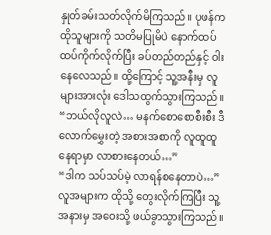နှုတ်ခမ်းသတ်လိုက်မိကြသည်။ ပုဖန်က ထိုသူများကို သတိမပြုမိပဲ နောက်ထပ် ထပ်ကိုက်လိုက်ပြီး ခပ်တည်တည်နှင့် ဝါးနေလေသည်။ ထို့ကြောင့် သူ့အနီးမှ လူများအားလုံး ဒေါသထွက်သွားကြသည်။
“ဘယ်လိုလူလဲ… မနက်စောစောစီးစီး ဒီလောက်မွှေးတဲ့ အစားအစာကို လူထူထူနေရာမှာ လာစားနေတယ်…”
“ဒါက သပ်သပ်မဲ့ လာရန်စနေတာပဲ…”
လူအများက ထိုသို့ တွေးလိုက်ကြပြီး သူ့အနားမှ အဝေးသို့ ဖယ်ခွာသွားကြသည်။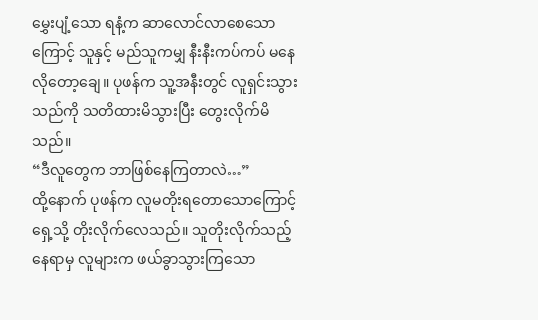မွှေးပျံ့သော ရနံ့က ဆာလောင်လာစေသောကြောင့် သူနှင့် မည်သူကမျှ နီးနီးကပ်ကပ် မနေလိုတော့ချေ။ ပုဖန်က သူ့အနီးတွင် လူရှင်းသွားသည်ကို သတိထားမိသွားပြီး တွေးလိုက်မိသည်။
“ဒီလူတွေက ဘာဖြစ်နေကြတာလဲ…”
ထို့နောက် ပုဖန်က လူမတိုးရတောသောကြောင့် ရှေ့သို့ တိုးလိုက်လေသည်။ သူတိုးလိုက်သည့် နေရာမှ လူများက ဖယ်ခွာသွားကြသော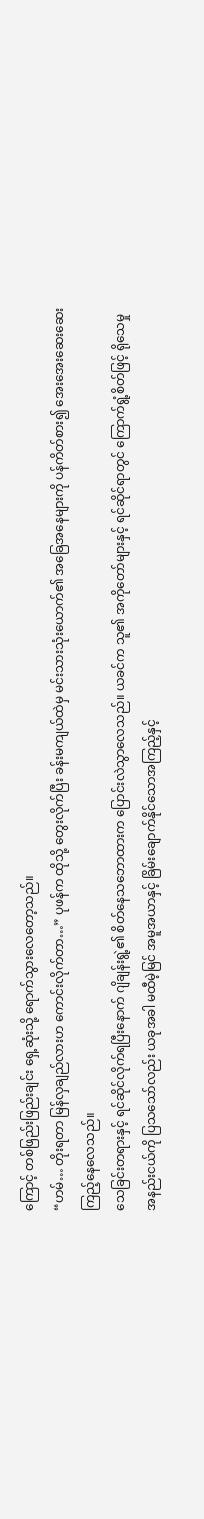ကြောင့် တစ်ဖြည်းဖြည်းချင်း ရှေ့ဆုံးသို့ ရောက်သွားလေတော့သည်။
“ဟမ်… တိုးရတာ မြန်လှချည်လားဟ ကောင်းလိုက်တာ…” ပုဖန်က ထိုသို့ တွေးလိုက်ပြီး ခန်းမကျယ်ထဲမှ မင်းသားသုံးယောက်၏ အခြေအနေများကို ပန်ကိတ်စား၍ အေးအေးဆေးဆေး ကြည့်နေလေသည်။
သေခြင်းတရားနှင့် ရင်ဆိုင်လိုက်ရပြီးနောက် ဂျိချန်းရွဲ့၏ စိတ်နေသဘောထားက ပြောင်းလဲသွာလေသည်။ ယခင်က သူ၏ အကိုတော်များနှင့် ရင်ဆိုင်ရာတွင် ကြောက်ရွံ့စိတ်ဖြင့် ရိုသေမှု အနည်းငယ်ကို ပြသသော်လည်း ယခုအခါ မထီမဲ့မြင် အမူအယာနှင့် ခြိမ်းချောက်နိုင်သောအကြည့်နှင့်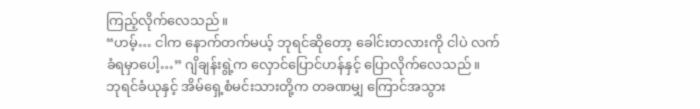ကြည့်လိုက်လေသည်။
“ဟမ့်… ငါက နောက်တက်မယ့် ဘုရင်ဆိုတော့ ခေါင်းတလားကို ငါပဲ လက်ခံရမှာပေါ့…” ဂျိချန်းရွဲ့က လှောင်ပြောင်ဟန်နှင့် ပြောလိုက်လေသည်။
ဘုရင်ခံယုနှင့် အိမ်ရှေ့စံမင်းသားတို့က တခဏမျှ ကြောင်အသွား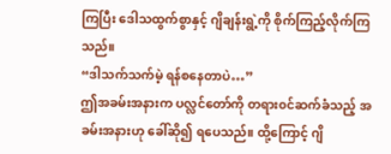ကြပြီး ဒေါသထွက်စွာနှင့် ဂျိချန်းရွဲ့ကို စိုက်ကြည့်လိုက်ကြသည်။
“ဒါသက်သက်မဲ့ ရန်စနေတာပဲ…”
ဤအခမ်းအနားက ပလ္လင်တော်ကို တရား၀င်ဆက်ခံသည့် အခမ်းအနားဟု ခေါ်ဆို၍ ရပေသည်။ ထို့ကြောင့် ဂျိ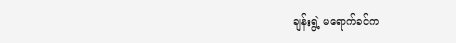ချန်းရွဲ့ မရောက်ခင်က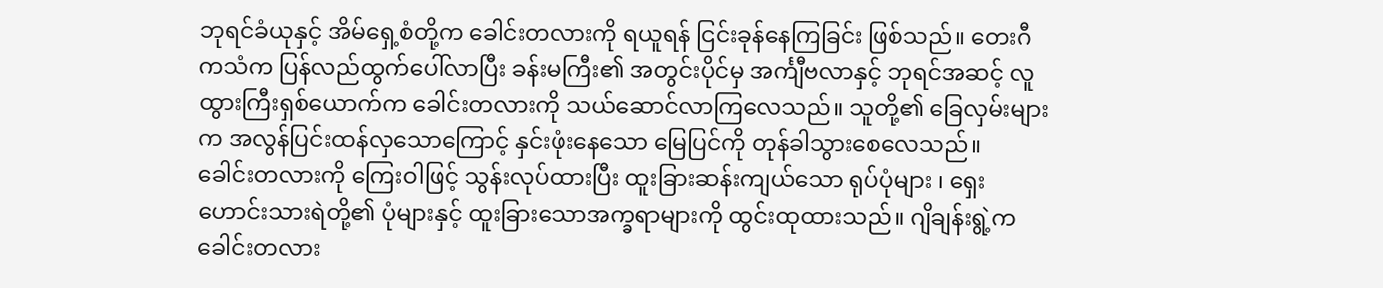ဘုရင်ခံယုနှင့် အိမ်ရှေ့စံတို့က ခေါင်းတလားကို ရယူရန် ငြင်းခုန်နေကြခြင်း ဖြစ်သည်။ တေးဂီကသံက ပြန်လည်ထွက်ပေါ်လာပြီး ခန်းမကြီး၏ အတွင်းပိုင်မှ အင်္ကျီဗလာနှင့် ဘုရင်အဆင့် လူထွားကြီးရှစ်ယောက်က ခေါင်းတလားကို သယ်ဆောင်လာကြလေသည်။ သူတို့၏ ခြေလှမ်းများက အလွန်ပြင်းထန်လှသောကြောင့် နှင်းဖုံးနေသော မြေပြင်ကို တုန်ခါသွားစေလေသည်။
ခေါင်းတလားကို ကြေးဝါဖြင့် သွန်းလုပ်ထားပြီး ထူးခြားဆန်းကျယ်သော ရုပ်ပုံများ ၊ ရှေးဟောင်းသားရဲတို့၏ ပုံများနှင့် ထူးခြားသောအက္ခရာများကို ထွင်းထုထားသည်။ ဂျိချန်းရွဲ့က ခေါင်းတလား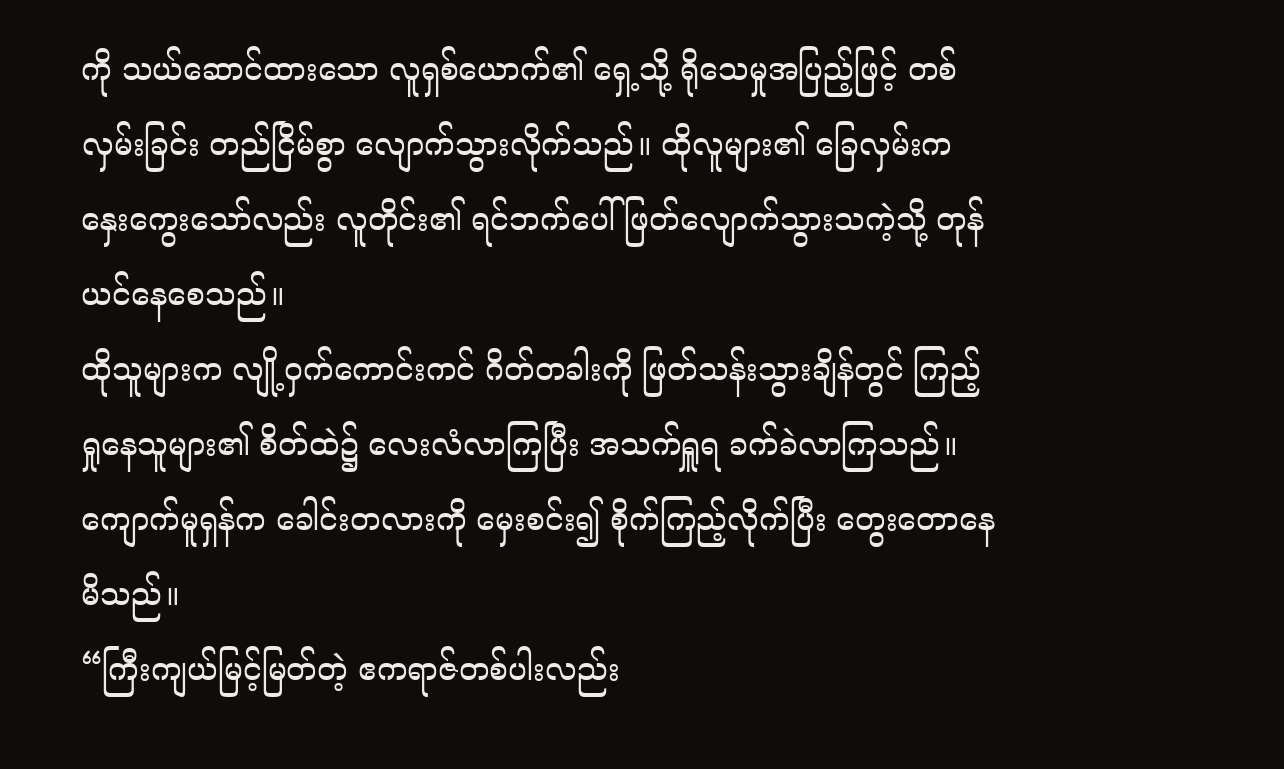ကို သယ်ဆောင်ထားသော လူရှစ်ယောက်၏ ရှေ့သို့ ရိုသေမှုအပြည့်ဖြင့် တစ်လှမ်းခြင်း တည်ငြိမ်စွာ လျောက်သွားလိုက်သည်။ ထိုလူများ၏ ခြေလှမ်းက နှေးကွေးသော်လည်း လူတိုင်း၏ ရင်ဘက်ပေါ် ဖြတ်လျောက်သွားသကဲ့သို့ တုန်ယင်နေစေသည်။
ထိုသူများက လျို့ဝှက်ကောင်းကင် ဂိတ်တခါးကို ဖြတ်သန်းသွားချိန်တွင် ကြည့်ရှုနေသူများ၏ စိတ်ထဲ၌ လေးလံလာကြပြီး အသက်ရှူရ ခက်ခဲလာကြသည်။ ကျောက်မူရှန်က ခေါင်းတလားကို မှေးစင်း၍ စိုက်ကြည့်လိုက်ပြီး တွေးတောနေမိသည်။
“ကြီးကျယ်မြင့်မြတ်တဲ့ ဧကရာဇ်တစ်ပါးလည်း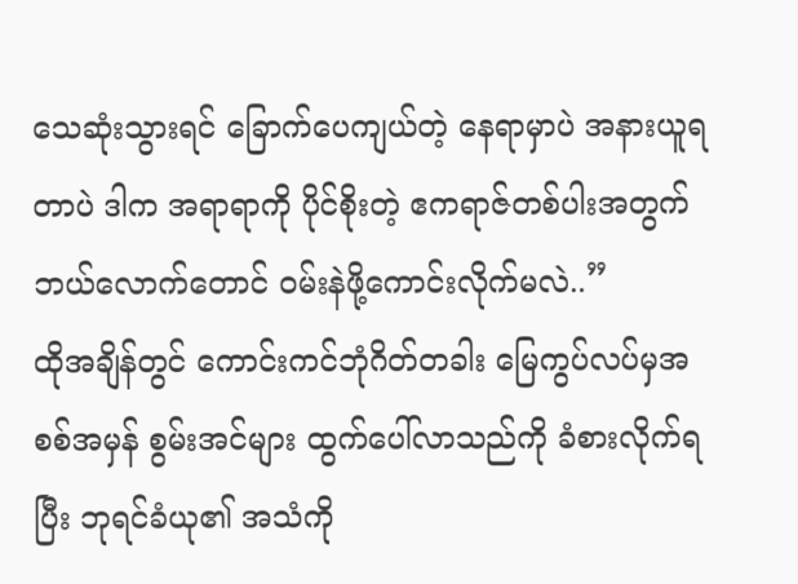သေဆုံးသွားရင် ခြောက်ပေကျယ်တဲ့ နေရာမှာပဲ အနားယူရတာပဲ ဒါက အရာရာကို ပိုင်စိုးတဲ့ ဧကရာဇ်တစ်ပါးအတွက် ဘယ်လောက်တောင် ၀မ်းနဲဖို့ကောင်းလိုက်မလဲ..”
ထိုအချိန်တွင် ကောင်းကင်ဘုံဂိတ်တခါး မြေကွပ်လပ်မှအစစ်အမှန် စွမ်းအင်များ ထွက်ပေါ်လာသည်ကို ခံစားလိုက်ရပြီး ဘုရင်ခံယု၏ အသံကို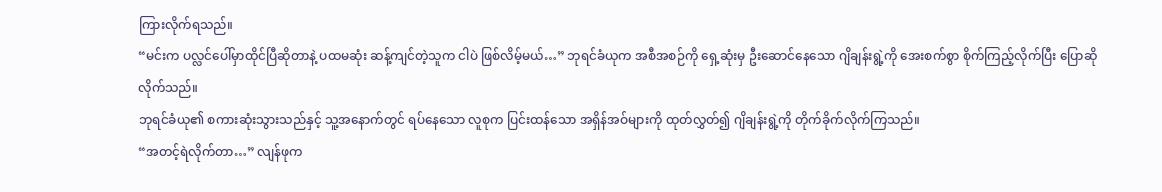ကြားလိုက်ရသည်။
“မင်းက ပလ္လင်ပေါ်မှာထိုင်ပြီဆိုတာနဲ့ ပထမဆုံး ဆန့်ကျင်တဲ့သူက ငါပဲ ဖြစ်လိမ့်မယ်…” ဘုရင်ခံယုက အစီအစဉ်ကို ရှေ့ဆုံးမှ ဦးဆောင်နေသော ဂျိချန်းရွဲ့ကို အေးစက်စွာ စိုက်ကြည့်လိုက်ပြီး ပြောဆိုလိုက်သည်။
ဘုရင်ခံယု၏ စကားဆုံးသွားသည်နှင့် သူ့အနောက်တွင် ရပ်နေသော လူစုက ပြင်းထန်သော အရှိန်အဝ်များကို ထုတ်လွှတ်၍ ဂျိချန်းရွဲ့ကို တိုက်ခိုက်လိုက်ကြသည်။
“အတင့်ရဲလိုက်တာ…” လျန်ဖုက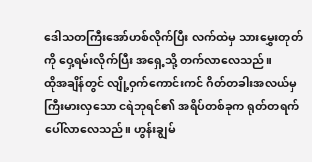ဒေါသတကြီးအော်ဟစ်လိုက်ပြီး လက်ထဲမှ သားမွှေးတုတ်ကို ဝှေ့ရမ်းလိုက်ပြီး အရှေ့သို့ တက်လာလေသည်။
ထိုအချိန်တွင် လျို့ဝှက်ကောင်းကင် ဂိတ်တခါးအလယ်မှ ကြီးမားလှသော ငရဲဘုရင်၏ အရိပ်တစ်ခုက ရုတ်တရက် ပေါ်လာလေသည်။ ဟွန်းချွမ်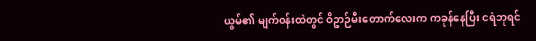ယွမ်၏ မျက်၀န်းထဲတွင် ဝိဥာဉ်မီးတောက်လေးက ကခုန်နေပြီး ငရဲဘုရင်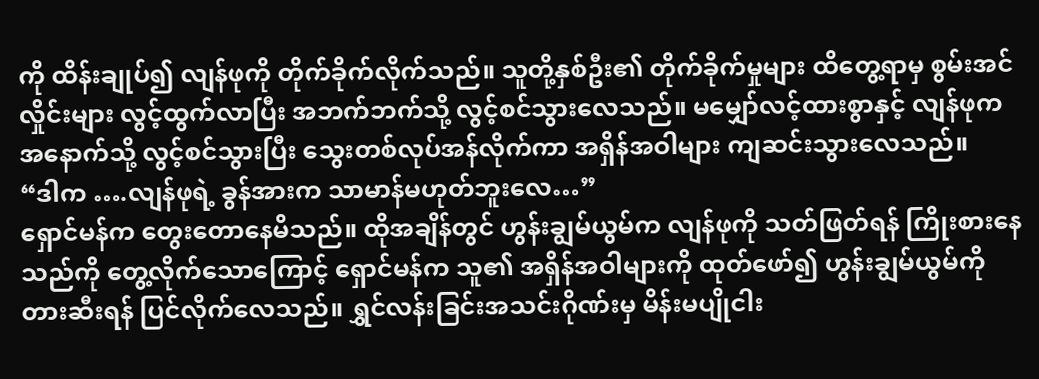ကို ထိန်းချုပ်၍ လျန်ဖုကို တိုက်ခိုက်လိုက်သည်။ သူတို့နှစ်ဦး၏ တိုက်ခိုက်မှုများ ထိတွေ့ရာမှ စွမ်းအင်လှိုင်းများ လွင့်ထွက်လာပြီး အဘက်ဘက်သို့ လွင့်စင်သွားလေသည်။ မမျှော်လင့်ထားစွာနှင့် လျန်ဖုက အနောက်သို့ လွင့်စင်သွားပြီး သွေးတစ်လုပ်အန်လိုက်ကာ အရှိန်အဝါများ ကျဆင်းသွားလေသည်။
“ဒါက ….လျန်ဖုရဲ့ ခွန်အားက သာမာန်မဟုတ်ဘူးလေ…”
ရှောင်မန်က တွေးတောနေမိသည်။ ထိုအချိန်တွင် ဟွန်းချွမ်ယွမ်က လျန်ဖုကို သတ်ဖြတ်ရန် ကြိုးစားနေသည်ကို တွေ့လိုက်သောကြောင့် ရှောင်မန်က သူ၏ အရှိန်အဝါများကို ထုတ်ဖော်၍ ဟွန်းချွမ်ယွမ်ကို တားဆီးရန် ပြင်လိုက်လေသည်။ ရွှင်လန်းခြင်းအသင်းဂိုဏ်းမှ မိန်းမပျိုငါး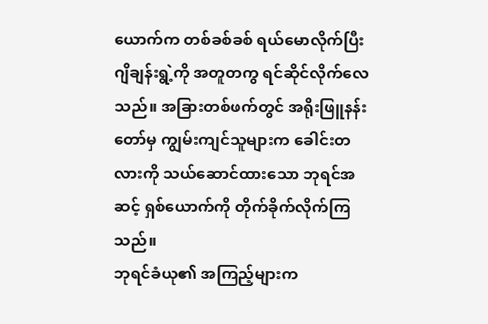ယောက်က တစ်ခစ်ခစ် ရယ်မောလိုက်ပြီး ဂျိချန်းရွဲ့ကို အတူတကွ ရင်ဆိုင်လိုက်လေသည်။ အခြားတစ်ဖက်တွင် အရိုးဖြူနန်းတော်မှ ကျွမ်းကျင်သူများက ခေါင်းတလားကို သယ်ဆောင်ထားသော ဘုရင်အဆင့် ရှစ်ယောက်ကို တိုက်ခိုက်လိုက်ကြသည်။
ဘုရင်ခံယု၏ အကြည့်များက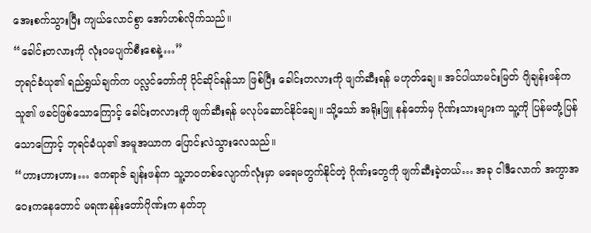အေးစက်သွားပြီး ကျယ်လောင်စွာ အော်ဟစ်လိုက်သည်။
“ခေါင်းတလားကို လုံး၀မပျက်စီးစေနဲ့…”
ဘုရင်ခံယု၏ ရည်ရွယ်ချက်က ပလ္လင်တော်ကို ပိုင်ဆိုင်ရန်သာ ဖြစ်ပြီး ခေါင်းတလားကို ဖျက်ဆီးရန် မဟုတ်ချေ။ အင်ပါယာမင်းမြတ် ဂျိချန်းဖန်က သူ၏ ဖခင်ဖြစ်သောကြောင့် ခေါင်းတလားကို ဖျက်ဆီးရန် မလုပ်ဆောင်နိုင်ချေ။ သို့သော် အရိုးဖြူ နန်တော်မှ ဂိုဏ်းသားများက သူ့ကို ပြန်မတုံ့ပြန်သောကြောင့် ဘုရင်ခံယု၏ အမူအယာက ပြောင်းလဲသွားလေသည်။
“ဟားဟားဟား… ဧကရာဇ် ချန်းဖန်က သူ့ဘ၀တစ်လျောက်လုံးမှာ မရေမတွက်နိုင်တဲ့ ဂိုဏ်းတွေကို ဖျက်ဆီးခဲ့တယ်… အခု ငါဒီလောက် အကွာအဝေးကနေတောင် မရဏနန်းတော်ဂိုဏ်းက နတ်ဘု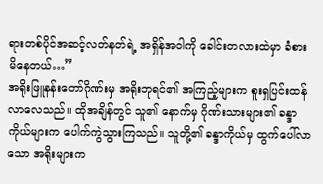ရားတစ်ပိုင်အဆင့်လတ်နတ်ရဲ့ အရှိန်အဝါကို ခေါင်းတလားထဲမှာ ခံစားမိနေတယ်…”
အရိုးဖြူနန်းတော်ဂိုဏ်းမှ အရိုးဘုရင်၏ အကြည့်များက စူးရှပြင်းထန်လာလေသည်။ ထိုအချိန်တွင် သူ၏ နောက်မှ ဂိုဏ်းသားများ၏ ခန္ဒာကိုယ်များက ပေါက်ကွဲသွားကြသည်။ သူတို့၏ ခန္ဒာကိုယ်မှ ထွက်ပေါ်လာသော အရိုးများက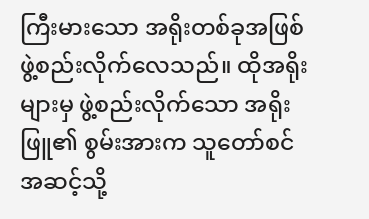ကြီးမားသော အရိုးတစ်ခုအဖြစ် ဖွဲ့စည်းလိုက်လေသည်။ ထိုအရိုးများမှ ဖွဲ့စည်းလိုက်သော အရိုးဖြူ၏ စွမ်းအားက သူတော်စင်အဆင့်သို့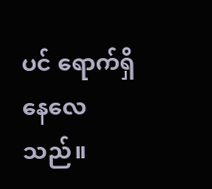ပင် ရောက်ရှိနေလေသည်။